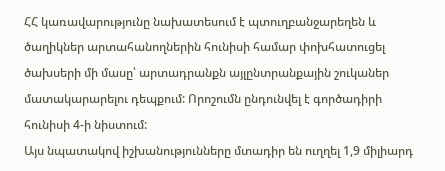ՀՀ կառավարությունը նախատեսում է պտուղբանջարեղեն և ծաղիկներ արտահանողներին հունիսի համար փոխհատուցել ծախսերի մի մասը՝ արտադրանքն այլընտրանքային շուկաներ մատակարարելու դեպքում: Որոշումն ընդունվել է գործադիրի հունիսի 4-ի նիստում:
Այս նպատակով իշխանությունները մտադիր են ուղղել 1,9 միլիարդ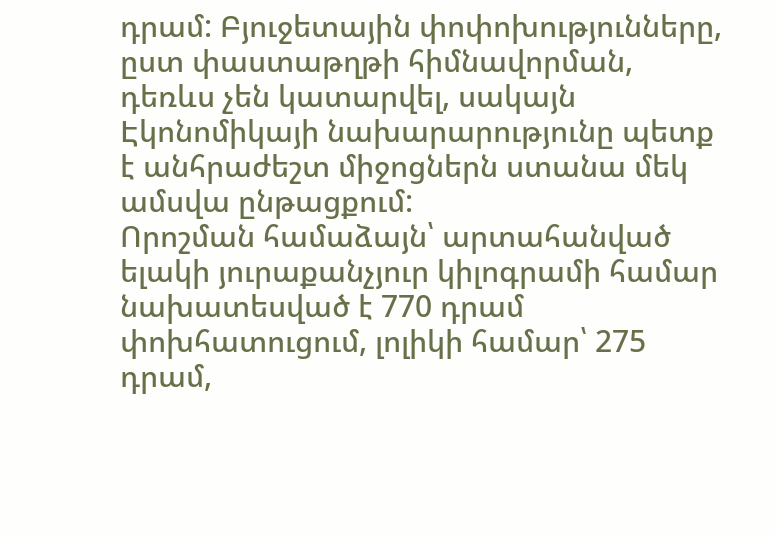դրամ: Բյուջետային փոփոխությունները, ըստ փաստաթղթի հիմնավորման, դեռևս չեն կատարվել, սակայն Էկոնոմիկայի նախարարությունը պետք է անհրաժեշտ միջոցներն ստանա մեկ ամսվա ընթացքում:
Որոշման համաձայն՝ արտահանված ելակի յուրաքանչյուր կիլոգրամի համար նախատեսված է 770 դրամ փոխհատուցում, լոլիկի համար՝ 275 դրամ,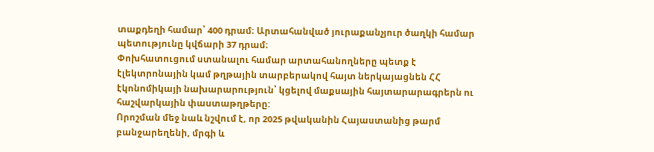տաքդեղի համար՝ 400 դրամ։ Արտահանված յուրաքանչյուր ծաղկի համար պետությունը կվճարի 37 դրամ։
Փոխհատուցում ստանալու համար արտահանողները պետք է էլեկտրոնային կամ թղթային տարբերակով հայտ ներկայացնեն ՀՀ էկոնոմիկայի նախարարություն՝ կցելով մաքսային հայտարարագրերն ու հաշվարկային փաստաթղթերը:
Որոշման մեջ նաև նշվում է, որ 2025 թվականին Հայաստանից թարմ բանջարեղենի, մրգի և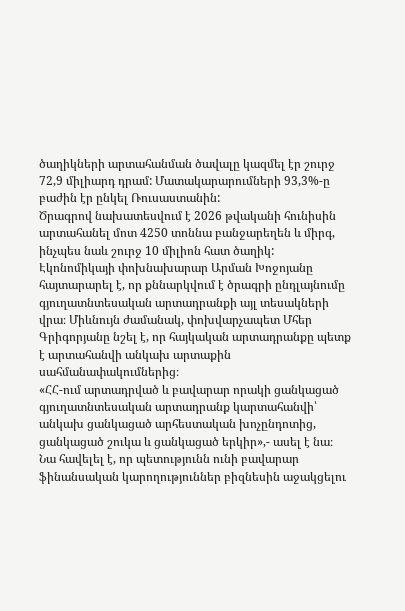ծաղիկների արտահանման ծավալը կազմել էր շուրջ 72,9 միլիարդ դրամ: Մատակարարումների 93,3%-ը բաժին էր ընկել Ռուսաստանին:
Ծրագրով նախատեսվում է 2026 թվականի հունիսին արտահանել մոտ 4250 տոննա բանջարեղեն և միրգ, ինչպես նաև շուրջ 10 միլիոն հատ ծաղիկ:
Էկոնոմիկայի փոխնախարար Արման Խոջոյանը հայտարարել է, որ քննարկվում է ծրագրի ընդլայնումը գյուղատնտեսական արտադրանքի այլ տեսակների վրա։ Միևնույն ժամանակ, փոխվարչապետ Մհեր Գրիգորյանը նշել է, որ հայկական արտադրանքը պետք է արտահանվի անկախ արտաքին սահմանափակումներից։
«ՀՀ-ում արտադրված և բավարար որակի ցանկացած գյուղատնտեսական արտադրանք կարտահանվի՝ անկախ ցանկացած արհեստական խոչընդոտից, ցանկացած շուկա և ցանկացած երկիր»,- ասել է նա։
Նա հավելել է, որ պետությունն ունի բավարար ֆինանսական կարողություններ բիզնեսին աջակցելու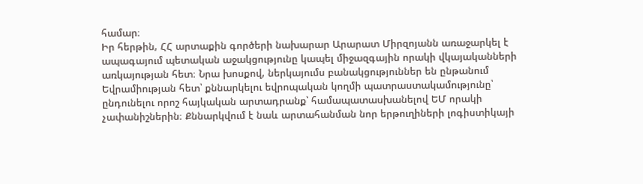համար։
Իր հերթին, ՀՀ արտաքին գործերի նախարար Արարատ Միրզոյանն առաջարկել է ապագայում պետական աջակցությունը կապել միջազգային որակի վկայականների առկայության հետ։ Նրա խոսքով, ներկայումս բանակցություններ են ընթանում Եվրամիության հետ՝ քննարկելու եվրոպական կողմի պատրաստակամությունը՝ ընդունելու որոշ հայկական արտադրանք՝ համապատասխանելով ԵՄ որակի չափանիշներին։ Քննարկվում է նաև արտահանման նոր երթուղիների լոգիստիկայի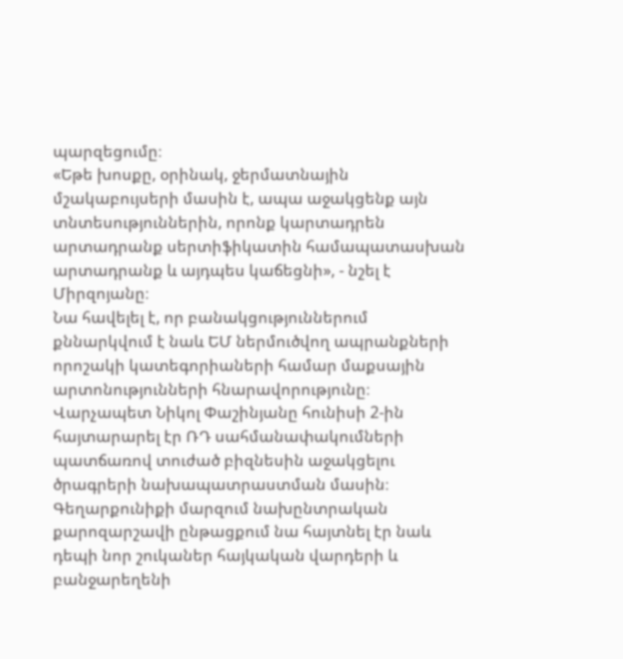պարզեցումը։
«Եթե խոսքը, օրինակ, ջերմատնային մշակաբույսերի մասին է, ապա աջակցենք այն տնտեսություններին, որոնք կարտադրեն արտադրանք սերտիֆիկատին համապատասխան արտադրանք և այդպես կաճեցնի», - նշել է Միրզոյանը։
Նա հավելել է, որ բանակցություններում քննարկվում է նաև ԵՄ ներմուծվող ապրանքների որոշակի կատեգորիաների համար մաքսային արտոնությունների հնարավորությունը։
Վարչապետ Նիկոլ Փաշինյանը հունիսի 2-ին հայտարարել էր ՌԴ սահմանափակումների պատճառով տուժած բիզնեսին աջակցելու ծրագրերի նախապատրաստման մասին։ Գեղարքունիքի մարզում նախընտրական քարոզարշավի ընթացքում նա հայտնել էր նաև դեպի նոր շուկաներ հայկական վարդերի և բանջարեղենի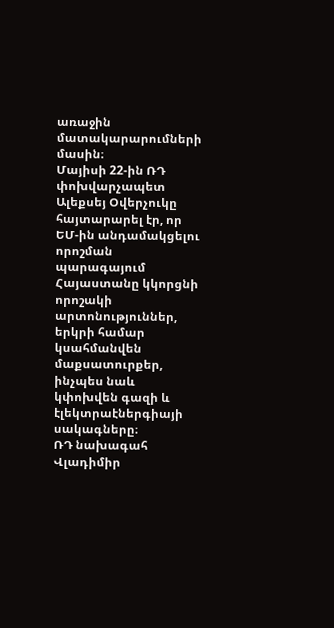առաջին մատակարարումների մասին։
Մայիսի 22-ին ՌԴ փոխվարչապետ Ալեքսեյ Օվերչուկը հայտարարել էր, որ ԵՄ-ին անդամակցելու որոշման պարագայում Հայաստանը կկորցնի որոշակի արտոնություններ, երկրի համար կսահմանվեն մաքսատուրքեր, ինչպես նաև կփոխվեն գազի և էլեկտրաէներգիայի սակագները։
ՌԴ նախագահ Վլադիմիր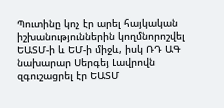Պուտինը կոչ էր արել հայկական իշխանություններին կողմնորոշվել ԵԱՏՄ-ի և ԵՄ-ի միջև, իսկ ՌԴ ԱԳ նախարար Սերգեյ Լավրովն զգուշացրել էր ԵԱՏՄ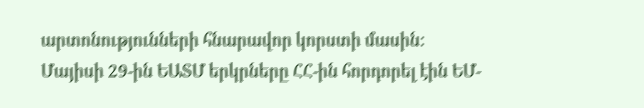արտոնությունների հնարավոր կորստի մասին: Մայիսի 29-ին ԵԱՏՄ երկրները ՀՀ-ին հորդորել էին ԵՄ-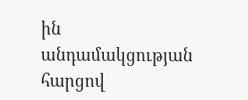ին անդամակցության հարցով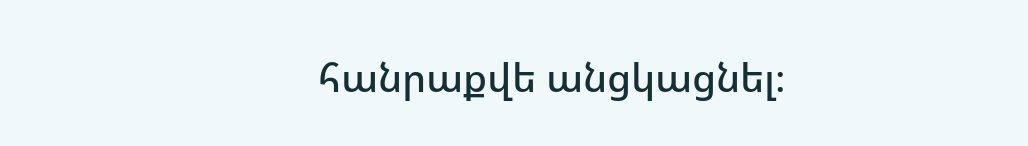հանրաքվե անցկացնել։